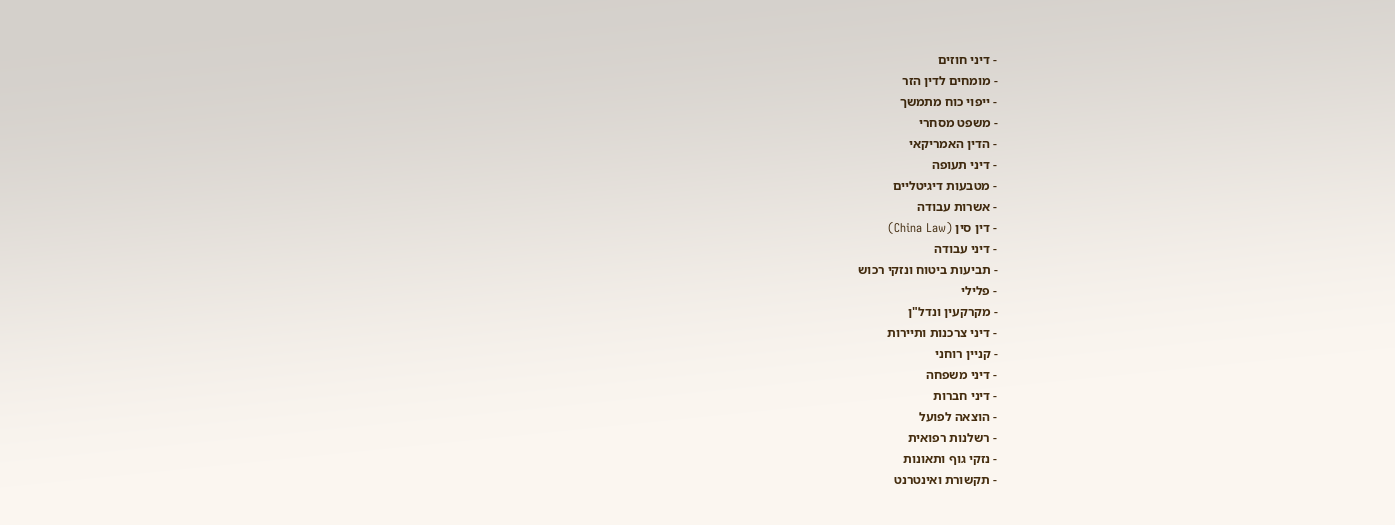- דיני חוזים
- מומחים לדין הזר
- ייפוי כוח מתמשך
- משפט מסחרי
- הדין האמריקאי
- דיני תעופה
- מטבעות דיגיטליים
- אשרות עבודה
- דין סין (China Law)
- דיני עבודה
- תביעות ביטוח ונזקי רכוש
- פלילי
- מקרקעין ונדל"ן
- דיני צרכנות ותיירות
- קניין רוחני
- דיני משפחה
- דיני חברות
- הוצאה לפועל
- רשלנות רפואית
- נזקי גוף ותאונות
- תקשורת ואינטרנט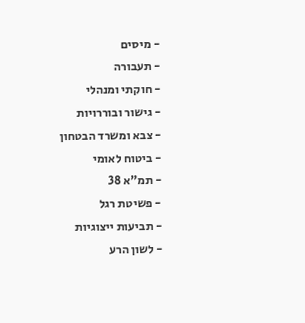- מיסים
- תעבורה
- חוקתי ומנהלי
- גישור ובוררויות
- צבא ומשרד הבטחון
- ביטוח לאומי
- תמ"א 38
- פשיטת רגל
- תביעות ייצוגיות
- לשון הרע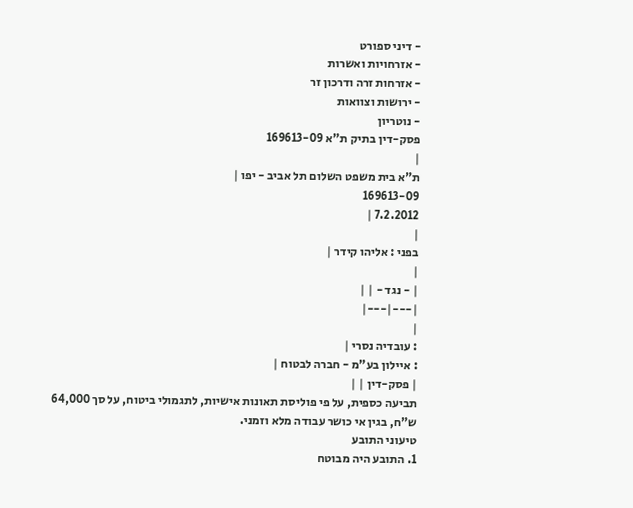- דיני ספורט
- אזרחויות ואשרות
- אזרחות זרה ודרכון זר
- ירושות וצוואות
- נוטריון
פסק-דין בתיק ת"א 169613-09
|
ת"א בית משפט השלום תל אביב - יפו |
169613-09
7.2.2012 |
|
בפני : אליהו קידר |
|
| - נגד - | |
|---|---|
|
: עובדיה נסרי |
: איילון בע"מ - חברה לבטוח |
| פסק-דין | |
תביעה כספית, על פי פוליסת תאונות אישיות, לתגמולי ביטוח, על סך 64,000 ש"ח, בגין אי כושר עבודה מלא וזמני.
טיעוני התובע
1. התובע היה מבוטח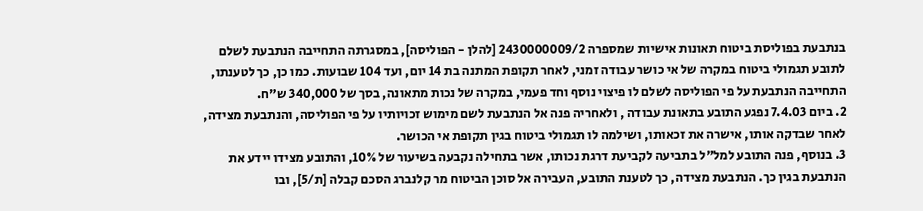בנתבעת בפוליסת ביטוח תאונות אישיות שמספרה 2430000009/2 [להלן - הפוליסה], במסגרתה התחייבה הנתבעת לשלם לתובע תגמולי ביטוח במקרה של אי כושר עבודה זמני, לאחר תקופת המתנה בת 14 יום, ועד 104 שבועות. כמו כן, כך לטענתו, התחייבה הנתבעת על פי הפוליסה לשלם לו פיצוי נוסף וחד פעמי, במקרה של נכות מתאונה, בסך של 340,000 ש"ח.
2. ביום 7.4.03 נפגע התובע בתאונת עבודה , ולאחריה פנה אל הנתבעת לשם מימוש זכויותיו על פי הפוליסה, והנתבעת מצידה, לאחר שבדקה אותו, אישרה את זכאותו, ושילמה לו תגמולי ביטוח בגין תקופת אי הכושר.
3. בנוסף, פנה התובע למל"ל בתביעה לקביעת דרגת נכותו, אשר בתחילה נקבעה בשיעור של 10%, והתובע מצידו יידע את הנתבעת בגין כך. הנתבעת מצידה, כך לטענת התובע, העבירה אל סוכן הביטוח מר קלנברג הסכם קבלה [ת/5], ובו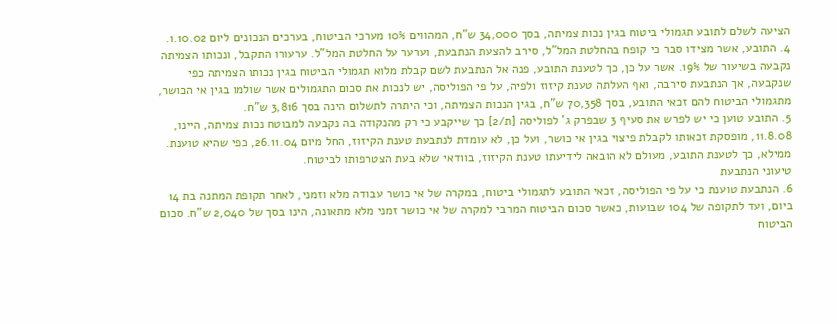הציעה לשלם לתובע תגמולי ביטוח בגין נכות צמיתה, בסך 34,000 ש"ח, המהווים 10% מערכי הביטוח, בערכים הנכונים ליום 1.10.02.
4. התובע, אשר מצידו סבר כי קופח בהחלטת המל"ל, סירב להצעת הנתבעת, וערער על החלטת המל"ל. ערעורו התקבל, ונכותו הצמיתה נקבעה בשיעור של 19%. אשר על כן, כך לטענת התובע, פנה אל הנתבעת לשם קבלת מלוא תגמולי הביטוח בגין נכותו הצמיתה כפי שנקבעה, אך הנתבעת סירבה, ואף העלתה טענת קיזוז ולפיה, על פי הפוליסה, יש לנכות את סכום התגמולים אשר שולמו בגין אי הכושר, מתגמולי הביטוח להם זכאי התובע, בסך 70,358 ש"ח, בגין הנכות הצמיתה, וכי היתרה לתשלום הינה בסך 3,816 ש"ח.
5. התובע טוען כי יש לפרש את סעיף 3 שבפרק ג' לפוליסה [ת/2] כך שייקבע כי רק מהנקודה בה נקבעה למבוטח נכות צמיתה, היינו, 11.8.08, מופסקת זכאותו לקבלת פיצוי בגין אי כושר, ועל כן, לא עומדת לנתבעת טענת הקיזוז, החל מיום 26.11.04, כפי שהיא טוענת. ממילא, כך לטענת התובע, מעולם לא הובאה לידיעתו טענת הקיזוז, בוודאי שלא בעת הצטרפותו לביטוח.
טיעוני הנתבעת
6. הנתבעת טוענת כי על פי הפוליסה, זכאי התובע לתגמולי ביטוח, במקרה של אי כושר עבודה מלא וזמני, לאחר תקופת המתנה בת 14 ביום, ועד לתקופה של 104 שבועות, כאשר סכום הביטוח המרבי למקרה של אי כושר זמני מלא מתאונה, הינו בסך של 2,040 ש"ח. סכום הביטוח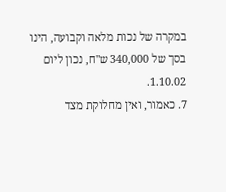במקרה של נכות מלאה וקבועה, הינו בסך של 340,000 ש"ח, נכון ליום 1.10.02.
7. כאמור, ואין מחלוקת מצד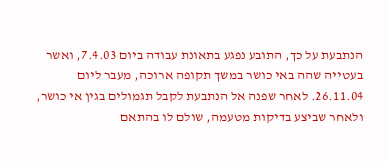הנתבעת על כך, התובע נפגע בתאונת עבודה ביום 7.4.03, ואשר בעטייה שהה באי כושר במשך תקופה ארוכה, מעבר ליום 26.11.04. לאחר שפנה אל הנתבעת לקבל תגמולים בגין אי כושר, ולאחר שביצע בדיקות מטעמה, שולם לו בהתאם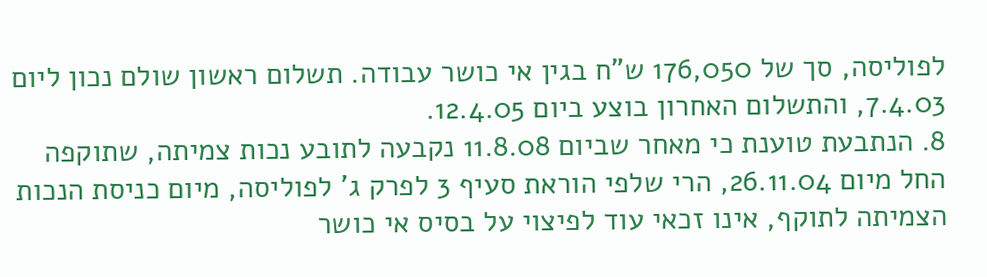לפוליסה, סך של 176,050 ש"ח בגין אי כושר עבודה. תשלום ראשון שולם נכון ליום 7.4.03, והתשלום האחרון בוצע ביום 12.4.05.
8. הנתבעת טוענת כי מאחר שביום 11.8.08 נקבעה לתובע נכות צמיתה, שתוקפה החל מיום 26.11.04, הרי שלפי הוראת סעיף 3 לפרק ג' לפוליסה, מיום כניסת הנכות הצמיתה לתוקף, אינו זכאי עוד לפיצוי על בסיס אי כושר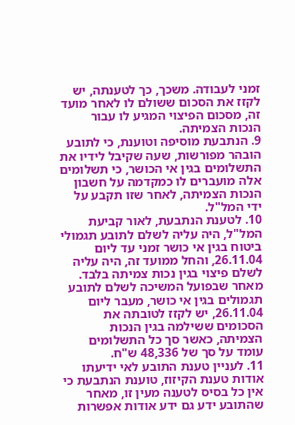זמני לעבודה. משכך, כך לטענתה, יש לקזז את הסכום ששולם לו לאחר מועד זה, מסכום הפיצוי המגיע לו עבור הנכות הצמיתה.
9. הנתבעת מוסיפה וטוענת, כי לתובע הובהר מפורשות, שעה שקיבל לידיו את התשלומים בגין אי הכושר, כי תשלומים אלה מועברים לו כמקדמה על חשבון הנכות הצמיתה, לאחר שזו תקבע על ידי המל"ל.
10. לטענת הנתבעת, לאור קביעת המל"ל, היה עליה לשלם לתובע תגמולי ביטוח בגין אי כושר זמני עד ליום 26.11.04, והחל ממועד זה, היה עליה לשלם פיצוי בגין נכות צמיתה בלבד. מאחר שבפועל המשיכה לשלם לתובע תגמולים בגין אי כושר, מעבר ליום 26.11.04, יש לקזז לטובתה את הסכומים ששילמה בגין הנכות הצמיתה, כאשר סך כל התשלומים עומד על סך של 48,336 ש"ח.
11. לעניין טענת התובע לאי ידיעתו אודות טענת הקיזוז, טוענת הנתבעת כי אין כל בסיס לטענה מעין זו, מאחר שהתובע ידע גם ידע אודות אפשרות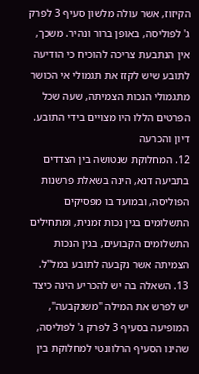הקיזוז, אשר עולה מלשון סעיף 3 לפרק ג' לפוליסה, באופן ברור ונהיר. משכך, אין הנתבעת צריכה להוכיח כי הודיעה לתובע שיש לקזז את תגמולי אי הכושר מתגמולי הנכות הצמיתה, שעה שכל הפרטים הללו היו מצויים בידי התובע.
דיון והכרעה
12. המחלוקת שנטושה בין הצדדים בתביעה דנא, הינה בשאלת פרשנות הפוליסה, ובמועד בו מפסיקים התשלומים בגין נכות זמנית, ומתחילים התשלומים הקבועים, בגין הנכות הצמיתה אשר נקבעה לתובע במל"ל.
13. השאלה בה יש להכריע הינה כיצד יש לפרש את המילה "משנקבעה", המופיעה בסעיף 3 לפרק ג' לפוליסה, שהינו הסעיף הרלוונטי למחלוקת בין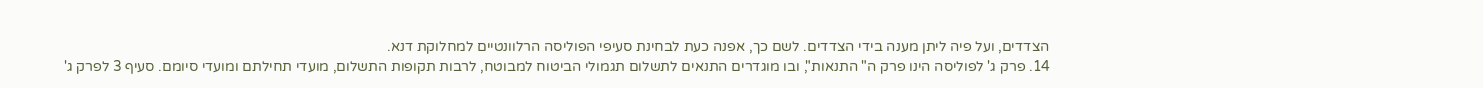הצדדים, ועל פיה ליתן מענה בידי הצדדים. לשם כך, אפנה כעת לבחינת סעיפי הפוליסה הרלוונטיים למחלוקת דנא.
14. פרק ג' לפוליסה הינו פרק ה" התנאות", ובו מוגדרים התנאים לתשלום תגמולי הביטוח למבוטח, לרבות תקופות התשלום, מועדי תחילתם ומועדי סיומם. סעיף 3 לפרק ג'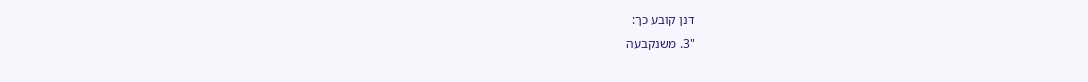דנן קובע כך:
"3. משנקבעה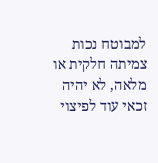למבוטח נכות צמיתה חלקית או מלאה, לא יהיה זכאי עוד לפיצוי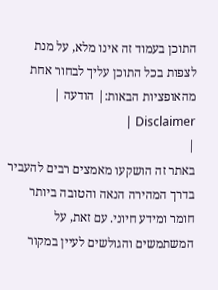התוכן בעמוד זה אינו מלא, על מנת לצפות בכל התוכן עליך לבחור אחת מהאופציות הבאות:| הודעה | Disclaimer |
|
באתר זה הושקעו מאמצים רבים להעביר בדרך המהירה הנאה והטובה ביותר חומר ומידע חיוני. עם זאת, על המשתמשים והגולשים לעיין במקור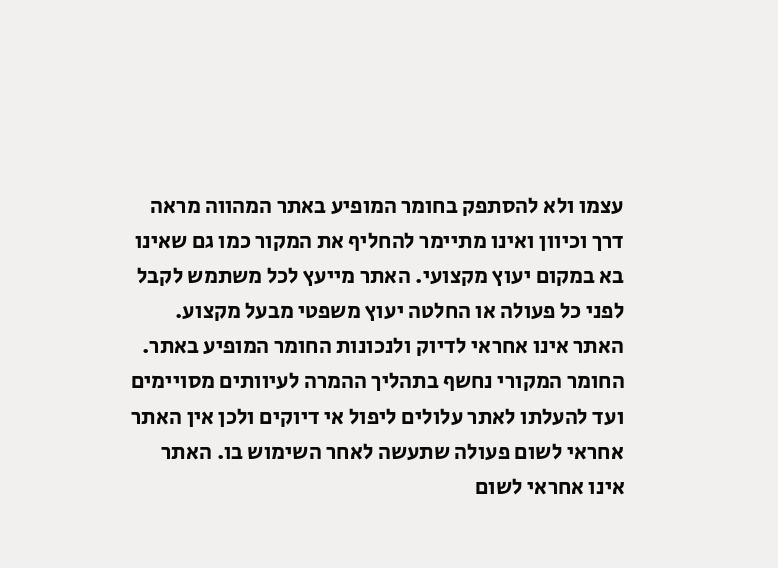עצמו ולא להסתפק בחומר המופיע באתר המהווה מראה דרך וכיוון ואינו מתיימר להחליף את המקור כמו גם שאינו בא במקום יעוץ מקצועי. האתר מייעץ לכל משתמש לקבל לפני כל פעולה או החלטה יעוץ משפטי מבעל מקצוע. האתר אינו אחראי לדיוק ולנכונות החומר המופיע באתר. החומר המקורי נחשף בתהליך ההמרה לעיוותים מסויימים ועד להעלתו לאתר עלולים ליפול אי דיוקים ולכן אין האתר אחראי לשום פעולה שתעשה לאחר השימוש בו. האתר אינו אחראי לשום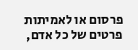פרסום או לאמיתות פרטים של כל אדם,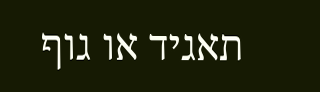תאגיד או גוף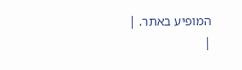המופיע באתר. |
|